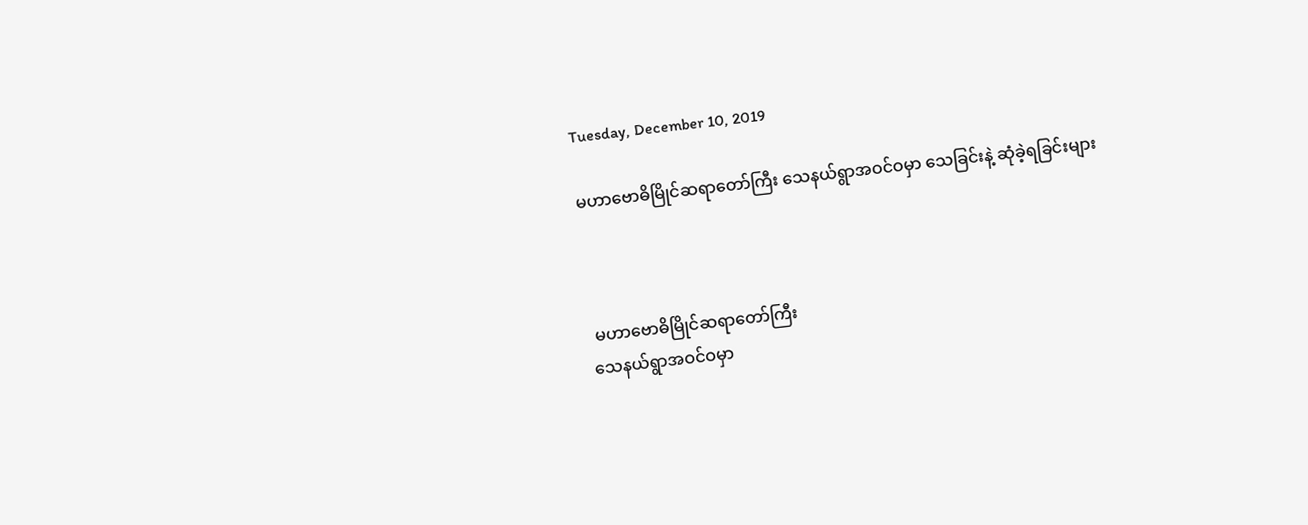Tuesday, December 10, 2019

မဟာဗောဓိမြိုင်ဆရာတော်ကြီး သေနယ်ရွာအဝင်ဝမှာ သေခြင်းနဲ့ ဆုံခဲ့ရခြင်းများ



 မဟာဗောဓိမြိုင်ဆရာတော်ကြီး
သေနယ်ရွာအဝင်ဝမှာ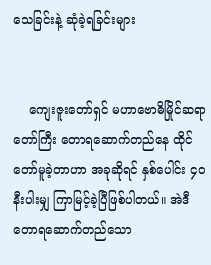သေခြင်းနဲ့ ဆုံခဲ့ရခြင်းများ


    ကျေးဇူးတော်ရှင် မဟာဗောဓိမြိုင်ဆရာတော်ကြီး တောရဆောက်တည်နေ ထိုင်တော်မူခဲ့တာဟာ အခုဆိုရင် နှစ်ပေါင်း ၄ဝ နီးပါးမျှ ကြာမြင့်ခဲ့ပြီဖြစ်ပါတယ်။ အဲဒီ တောရဆောက်တည်သော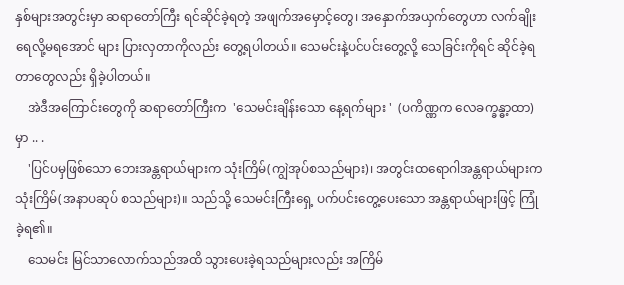နှစ်များအတွင်းမှာ ဆရာတော်ကြီး ရင်ဆိုင်ခဲ့ရတဲ့ အဖျက်အမှောင့်တွေ၊ အနှောက်အယှက်တွေဟာ လက်ချိုးရေလို့မရအောင် များ ပြားလှတာကိုလည်း တွေ့ရပါတယ်။ သေမင်းနဲ့ပင်ပင်းတွေ့လို့ သေခြင်းကိုရင် ဆိုင်ခဲ့ရတာတွေလည်း ရှိခဲ့ပါတယ်။
    အဲဒီအကြောင်းတွေကို ဆရာတော်ကြီးက  'သေမင်းချိန်းသော နေ့ရက်များ '  (ပကိဏ္ဏက လေခက္ခန္ဓာ့ထာ)မှာ .. .
    'ပြင်ပမှဖြစ်သော ဘေးအန္တရာယ်များက သုံးကြိမ်(ကျွဲအုပ်စသည်များ)၊ အတွင်းထရောဂါအန္တရာယ်များက သုံးကြိမ်(အနာပဆုပ် စသည်များ)။ သည်သို့ သေမင်းကြီးရှေ့ ပက်ပင်းတွေ့ပေးသော အန္တရာယ်များဖြင့် ကြုံခဲ့ရ၏။
    သေမင်း မြင်သာလောက်သည်အထိ သွားပေးခဲ့ရသည်များလည်း အကြိမ်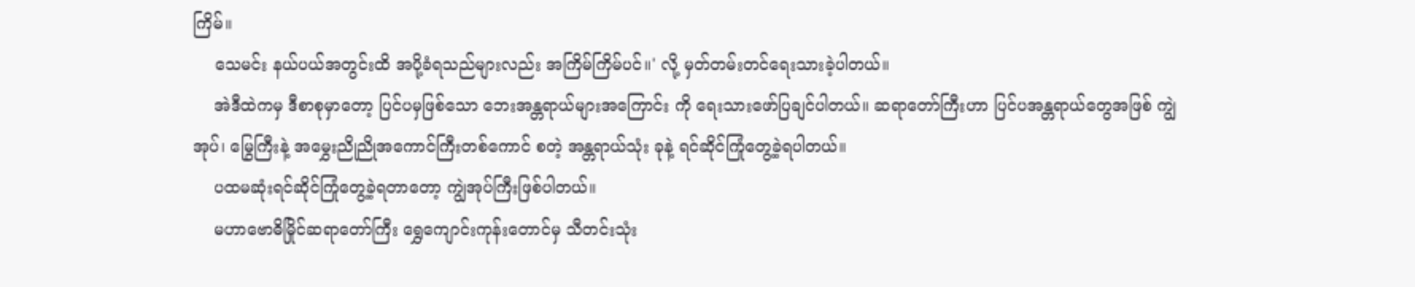ကြိမ်။
    သေမင်း နယ်ပယ်အတွင်းထိ အပို့ခံရသည်များလည်း အကြိမ်ကြိမ်ပင်။' လို့ မှတ်တမ်းတင်ရေးသားခဲ့ပါတယ်။
    အဲဒီထဲကမှ ဒီစာစုမှာတော့ ပြင်ပမှဖြစ်သော ဘေးအန္တရာယ်များအကြောင်း ကို ရေးသားဖော်ပြချင်ပါတယ်။ ဆရာတော်ကြီးဟာ ပြင်ပအန္တရာယ်တွေအဖြစ် ကျွဲအုပ်၊ မြွေကြီးနဲ့ အမွှေးညိုညိုအကောင်ကြီးတစ်ကောင် စတဲ့ အန္တရာယ်သုံး ခုနဲ့ ရင်ဆိုင်ကြုံတွေ့ခဲ့ရပါတယ်။
    ပထမဆုံးရင်ဆိုင်ကြုံတွေ့ခဲ့ရတာတော့ ကျွဲအုပ်ကြီးဖြစ်ပါတယ်။
    မဟာဗောဓိမြိုင်ဆရာတော်ကြီး ရွှေကျောင်းကုန်းတောင်မှ သီတင်းသုံး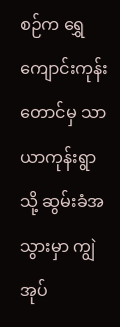စဉ်က ရွှေကျောင်းကုန်းတောင်မှ သာယာကုန်းရွာသို့ ဆွမ်းခံအသွားမှာ ကျွဲအုပ်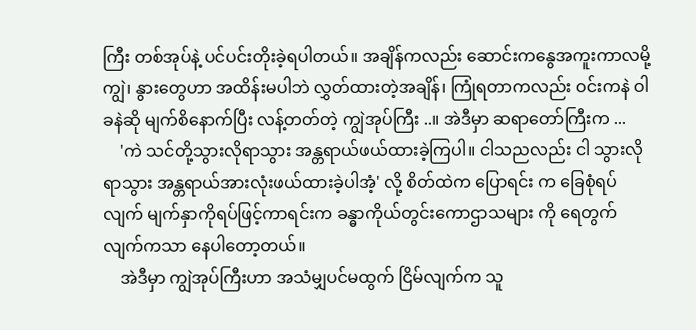ကြီး တစ်အုပ်နဲ့ ပင်ပင်းတိုးခဲ့ရပါတယ်။ အချိန်ကလည်း ဆောင်းကနွေအကူးကာလမို့ ကျွဲ၊ နွားတွေဟာ အထိန်းမပါဘဲ လွှတ်ထားတဲ့အချိန်၊ ကြုံရတာကလည်း ဝင်းကနဲ ဝါခနဲဆို မျက်စိနောက်ပြီး လန့်တတ်တဲ့ ကျွဲအုပ်ကြီး ..။ အဲဒီမှာ ဆရာတော်ကြီးက ...
    'ကဲ သင်တို့သွားလိုရာသွား အန္တရာယ်ဖယ်ထားခဲ့ကြပါ။ ငါသညလည်း ငါ သွားလိုရာသွား အန္တရာယ်အားလုံးဖယ်ထားခဲ့ပါအံ့' လို့ စိတ်ထဲက ပြောရင်း က ခြေစုံရပ်လျက် မျက်နှာကိုရပ်ဖြင့်ကာရင်းက ခန္ဓာကိုယ်တွင်းကောဌာသများ ကို ရေတွက်လျက်ကသာ နေပါတော့တယ်။
    အဲဒီမှာ ကျွဲအုပ်ကြီးဟာ အသံမျှပင်မထွက် ငြိမ်လျက်က သူ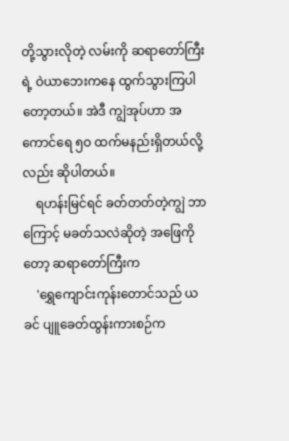တို့သွားလိုတဲ့ လမ်းကို ဆရာတော်ကြီးရဲ့ ဝဲယာဘေးကနေ ထွက်သွားကြပါတော့တယ်။ အဲဒီ ကျွဲအုပ်ဟာ အကောင်ရေ ၅ဝ ထက်မနည်းရှိတယ်လို့လည်း ဆိုပါတယ်။
    ရဟန်းမြင်ရင် ခတ်တတ်တဲ့ကျွဲ ဘာကြောင့် မခတ်သလဲဆိုတဲ့ အဖြေကို တော့ ဆရာတော်ကြီးက
    'ရွှေကျောင်းကုန်းတောင်သည် ယခင် ပျူခေတ်ထွန်းကားစဉ်က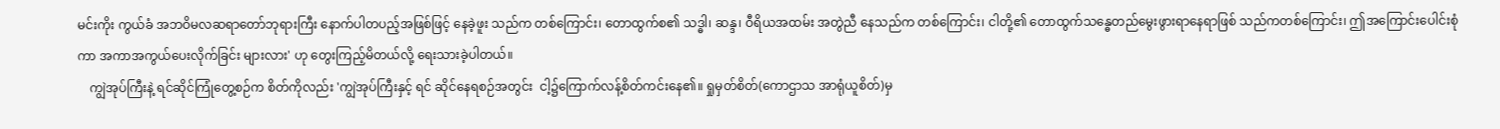မင်းကိုး ကွယ်ခံ အဘဝိမလဆရာတော်ဘုရားကြီး နောက်ပါတပည့်အဖြစ်ဖြင့် နေခဲ့ဖူး သည်က တစ်ကြောင်း၊ တောထွက်စ၏ သဒ္ဓါ၊ ဆန္ဒ၊ ဝီရိယအထမ်း အတွဲညီ နေသည်က တစ်ကြောင်း၊ ငါတို့၏ တောထွက်သန္ဓေတည်မွေးဖွားရာနေရာဖြစ် သည်ကတစ်ကြောင်း၊ ဤအကြောင်းပေါင်းစုံကာ အကာအကွယ်ပေးလိုက်ခြင်း များလား' ဟု တွေးကြည့်မိတယ်လို့ ရေးသားခဲ့ပါတယ်။
    ကျွဲအုပ်ကြီးနဲ့ ရင်ဆိုင်ကြုံတွေ့စဉ်က စိတ်ကိုလည်း 'ကျွဲအုပ်ကြီးနှင့် ရင် ဆိုင်နေရစဉ်အတွင်း  ငါ့၌ကြောက်လန့်စိတ်ကင်းနေ၏။ ရှုမှတ်စိတ်(ကောဌာသ အာရုံယူစိတ်)မှ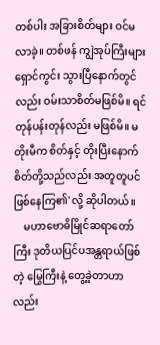တစ်ပါး အခြားစိတ်များ ဝင်မလာခဲ့။ တစ်ဖန် ကျွဲအုပ်ကြီးများ ရှောင်ကွင်း သွားပြီနောက်တွင်လည်း ဝမ်းသာစိတ်မဖြစ်မိ။ ရင်တုန်ပန်းတုန်လည်း မဖြစ်မိ။ မတိုးမီက စိတ်နှင့် တိုးပြီးနောက်စိတ်တို့သည်လည်း အတူတူပင် ဖြစ်နေကြ၏' လို့ ဆိုပါတယ်။
    မဟာဗောဓိမြိုင်ဆရာတော်ကြီး ဒုတိယပြင်ပအန္တရာယ်ဖြစ်တဲ့ မြွေကြီးနဲ့ တွေ့ခဲ့တာဟာလည်း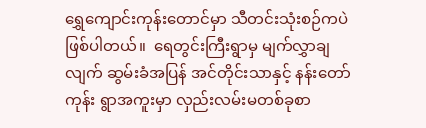ရွှေကျောင်းကုန်းတောင်မှာ သီတင်းသုံးစဉ်ကပဲဖြစ်ပါတယ်။  ရေတွင်းကြီးရွာမှ မျက်လွှာချလျက် ဆွမ်းခံအပြန် အင်တိုင်းသာနှင့် နန်းတော်ကုန်း ရွာအကူးမှာ လှည်းလမ်းမတစ်ခုစာ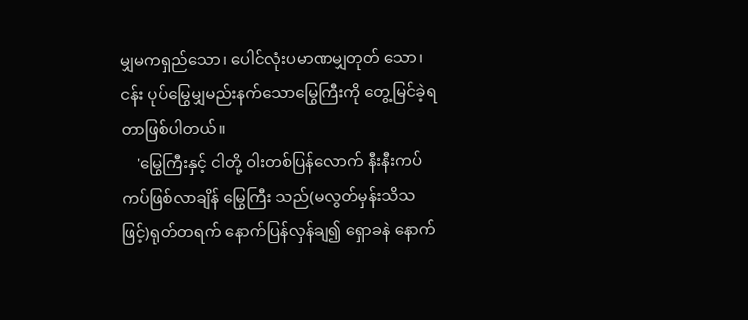မျှမကရှည်သော၊ ပေါင်လုံးပမာဏမျှတုတ် သော၊ ငန်း ပုပ်မြွေမျှမည်းနက်သောမြွေကြီးကို တွေ့မြင်ခဲ့ရတာဖြစ်ပါတယ်။
    'မြွေကြီးနှင့် ငါတို့ ဝါးတစ်ပြန်လောက် နီးနီးကပ်ကပ်ဖြစ်လာချိန် မြွေကြီး သည်(မလွတ်မှန်းသိသဖြင့်)ရုတ်တရက် နောက်ပြန်လှန်ချ၍ ရှောခနဲ နောက်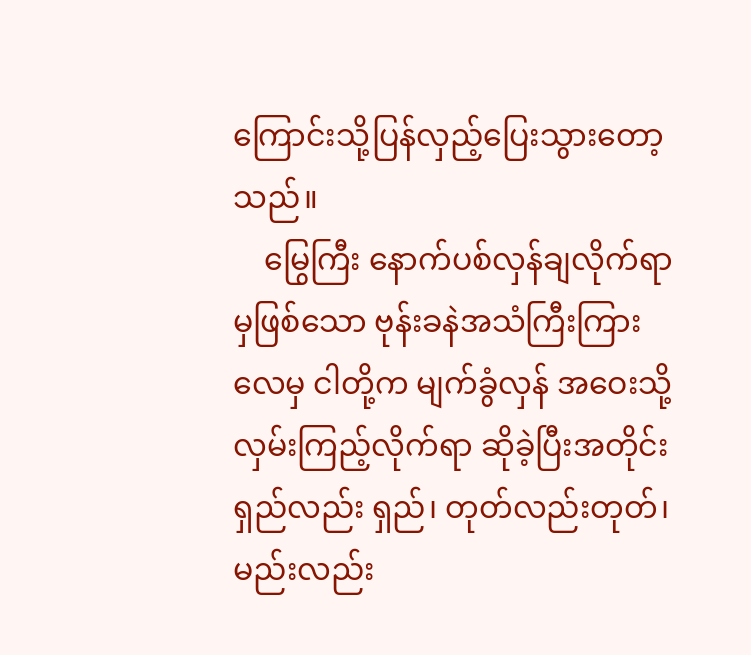ကြောင်းသို့ပြန်လှည့်ပြေးသွားတော့သည်။
    မြွေကြီး နောက်ပစ်လှန်ချလိုက်ရာမှဖြစ်သော ဗုန်းခနဲအသံကြီးကြားလေမှ ငါတို့က မျက်ခွံလှန် အဝေးသို့လှမ်းကြည့်လိုက်ရာ ဆိုခဲ့ပြီးအတိုင်း ရှည်လည်း ရှည်၊ တုတ်လည်းတုတ်၊ မည်းလည်း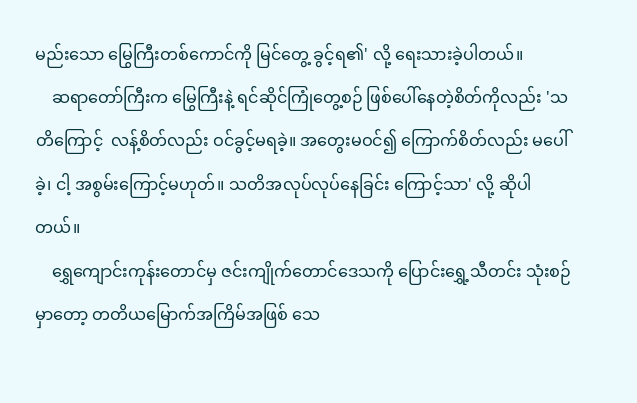မည်းသော မြွေကြီးတစ်ကောင်ကို မြင်တွေ့ ခွင့်ရ၏' လို့ ရေးသားခဲ့ပါတယ်။
    ဆရာတော်ကြီးက မြွေကြီးနဲ့ ရင်ဆိုင်ကြုံတွေ့စဉ် ဖြစ်ပေါ်နေတဲ့စိတ်ကိုလည်း 'သတိကြောင့်  လန့်စိတ်လည်း ဝင်ခွင့်မရခဲ့။ အတွေးမဝင်၍ ကြောက်စိတ်လည်း မပေါ်ခဲ့၊ ငါ့ အစွမ်းကြောင့်မဟုတ်။ သတိအလုပ်လုပ်နေခြင်း ကြောင့်သာ' လို့ ဆိုပါတယ်။
    ရွှေကျောင်းကုန်းတောင်မှ ဇင်းကျိုက်တောင်ဒေသကို ပြောင်းရွှေ့သီတင်း သုံးစဉ်မှာတော့ တတိယမြောက်အကြိမ်အဖြစ် သေ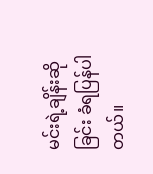မင်းရဲ့ချိန်းဆိုခြင်း ခံရပြန်ပါ တယ်။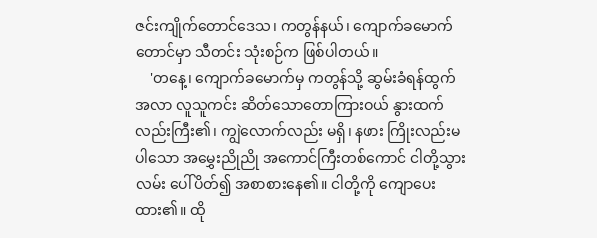ဇင်းကျိုက်တောင်ဒေသ၊ ကတွန်နယ်၊ ကျောက်ခမောက်တောင်မှာ သီတင်း သုံးစဉ်က ဖြစ်ပါတယ်။
    'တနေ့၊ ကျောက်ခမောက်မှ ကတွန်သို့ ဆွမ်းခံရန်ထွက်အလာ လူသူကင်း ဆိတ်သောတောကြားဝယ် နွားထက်လည်းကြီး၏၊ ကျွဲလောက်လည်း မရှိ၊ နဖား ကြိုးလည်းမပါသော အမွှေးညိုညို အကောင်ကြီးတစ်ကောင် ငါတို့သွားလမ်း ပေါ်ပိတ်၍ အစာစားနေ၏။ ငါတို့ကို ကျောပေးထား၏။ ထို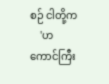စဉ် ငါတို့က
    'ဟကောင်ကြီး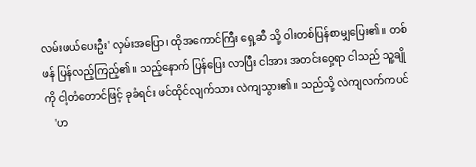လမ်းဖယ်ပေးဦး' လှမ်းအပြော၊ ထိုအကောင်ကြီး ရှေ့ဆီ သို့ ဝါးတစ်ပြန်စာမျှပြေး၏။ တစ်ဖန် ပြန်လည့်ကြည့်၏။ သည့်နောက် ပြန်ပြေး လာပြီး ငါအား အတင်းဝှေ့ရာ ငါသည် သူ့ချိုကို ငါ့တံတောင်ဖြင့် ခုခံရင်း ဖင်ထိုင်လျက်သား လဲကျသွား၏။ သည်သို့ လဲကျလက်ကပင်
    'ဟ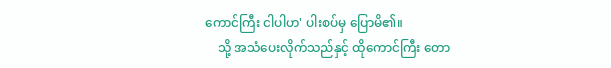ကောင်ကြီး ငါပါဟ' ပါးစပ်မှ ပြောမိ၏။
    သို့ အသံပေးလိုက်သည်နှင့် ထိုကောင်ကြီး တော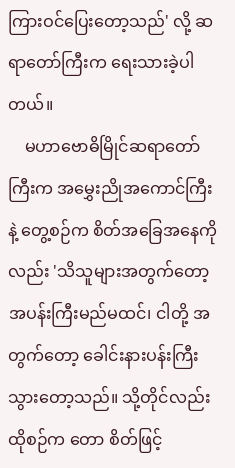ကြားဝင်ပြေးတော့သည်' လို့ ဆရာတော်ကြီးက ရေးသားခဲ့ပါတယ်။
    မဟာဗောဓိမြိုင်ဆရာတော်ကြီးက အမွှေးညိုအကောင်ကြီးနဲ့ တွေ့စဉ်က စိတ်အခြေအနေကိုလည်း 'သိသူများအတွက်တော့ အပန်းကြီးမည်မထင်၊ ငါတို့ အတွက်တော့ ခေါင်းနားပန်းကြီးသွားတော့သည်။ သို့တိုင်လည်း ထိုစဉ်က တော စိတ်ဖြင့်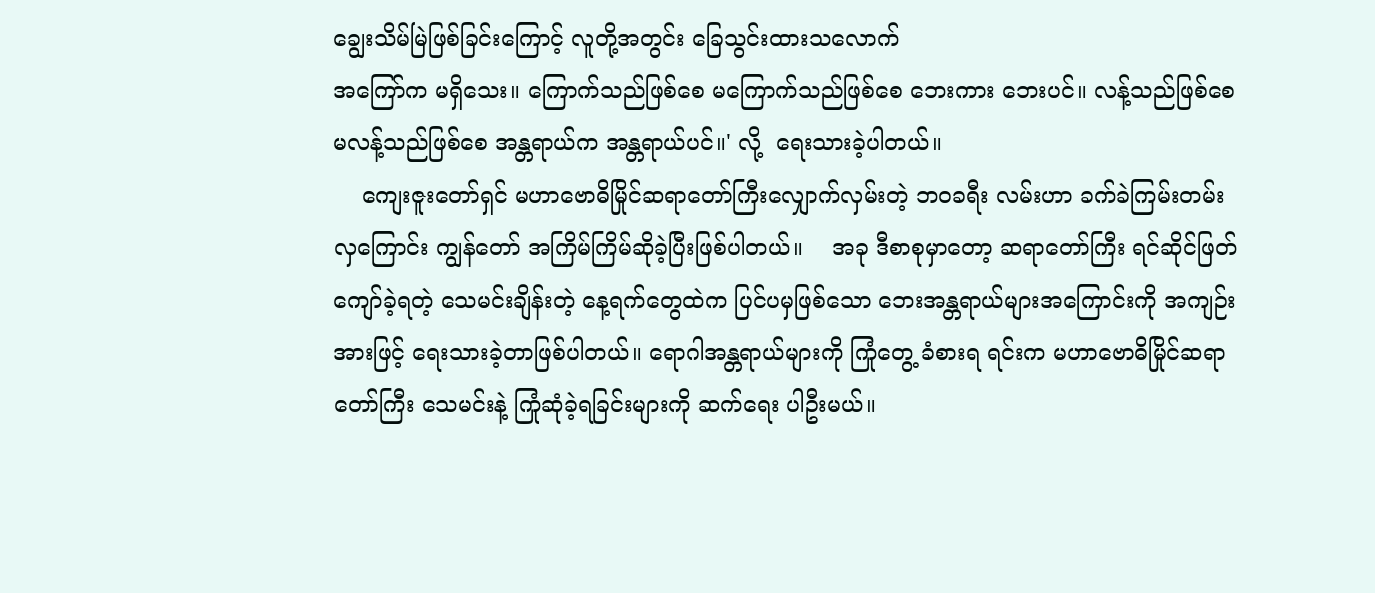ချွေးသိမ်မြဲဖြစ်ခြင်းကြောင့် လူတို့အတွင်း ခြေသွင်းထားသလောက်
အကြော်က မရှိသေး။ ကြောက်သည်ဖြစ်စေ မကြောက်သည်ဖြစ်စေ ဘေးကား ဘေးပင်။ လန့်သည်ဖြစ်စေ မလန့်သည်ဖြစ်စေ အန္တရာယ်က အန္တရာယ်ပင်။' လို့  ရေးသားခဲ့ပါတယ်။
    ကျေးဇူးတော်ရှင် မဟာဗောဓိမြိုင်ဆရာတော်ကြီးလျှောက်လှမ်းတဲ့ ဘဝခရီး လမ်းဟာ ခက်ခဲကြမ်းတမ်းလှကြောင်း ကျွန်တော် အကြိမ်ကြိမ်ဆိုခဲ့ပြီးဖြစ်ပါတယ်။    အခု ဒီစာစုမှာတော့ ဆရာတော်ကြီး ရင်ဆိုင်ဖြတ်ကျော်ခဲ့ရတဲ့ သေမင်းချိန်းတဲ့ နေ့ရက်တွေထဲက ပြင်ပမှဖြစ်သော ဘေးအန္တရာယ်များအကြောင်းကို အကျဉ်း အားဖြင့် ရေးသားခဲ့တာဖြစ်ပါတယ်။ ရောဂါအန္တရာယ်များကို ကြုံတွေ့ ခံစားရ ရင်းက မဟာဗောဓိမြိုင်ဆရာတော်ကြီး သေမင်းနဲ့ ကြုံဆုံခဲ့ရခြင်းများကို ဆက်ရေး ပါဦးမယ်။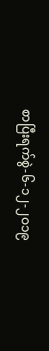စာပြီးရက်စွဲ-၆-၁၂-၂ဝ၁၉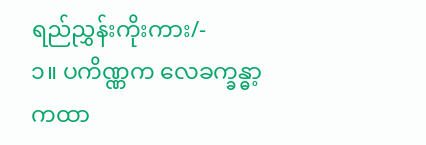ရည်ညွှန်းကိုးကား/-
၁။ ပကိဏ္ဏက လေခက္ခန္ဓာ့ကထာ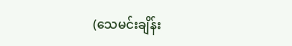(သေမင်းချိန်း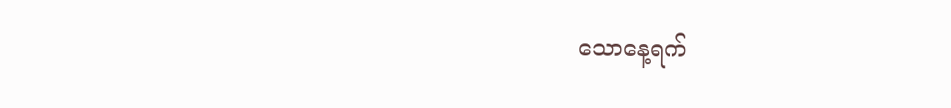သောနေ့ရက်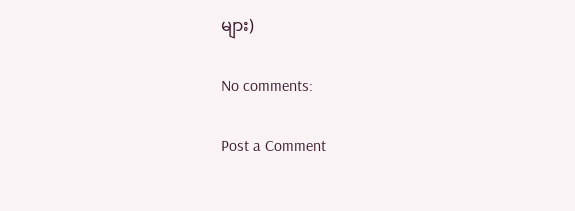များ)

No comments:

Post a Comment